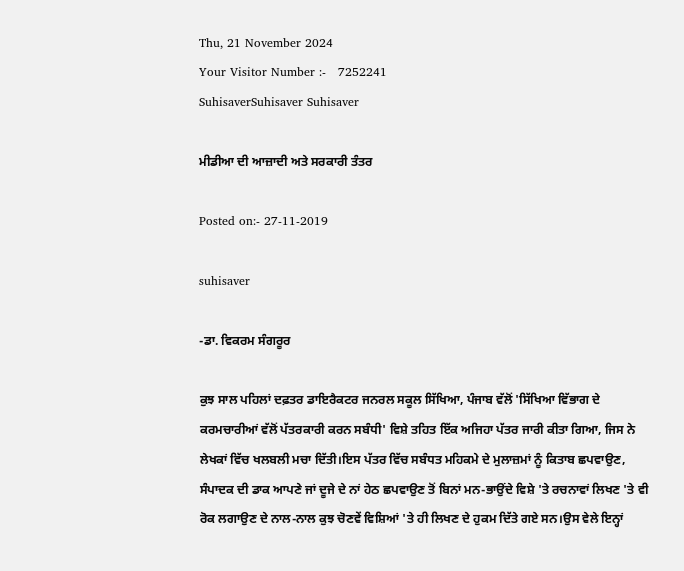Thu, 21 November 2024
Your Visitor Number :-   7252241
SuhisaverSuhisaver Suhisaver

ਮੀਡੀਆ ਦੀ ਆਜ਼ਾਦੀ ਅਤੇ ਸਰਕਾਰੀ ਤੰਤਰ

Posted on:- 27-11-2019

suhisaver

-ਡਾ. ਵਿਕਰਮ ਸੰਗਰੂਰ

ਕੁਝ ਸਾਲ ਪਹਿਲਾਂ ਦਫ਼ਤਰ ਡਾਇਰੈਕਟਰ ਜਨਰਲ ਸਕੂਲ ਸਿੱਖਿਆ, ਪੰਜਾਬ ਵੱਲੋਂ 'ਸਿੱਖਿਆ ਵਿੱਭਾਗ ਦੇ ਕਰਮਚਾਰੀਆਂ ਵੱਲੋਂ ਪੱਤਰਕਾਰੀ ਕਰਨ ਸਬੰਧੀ' ਵਿਸ਼ੇ ਤਹਿਤ ਇੱਕ ਅਜਿਹਾ ਪੱਤਰ ਜਾਰੀ ਕੀਤਾ ਗਿਆ, ਜਿਸ ਨੇ ਲੇਖਕਾਂ ਵਿੱਚ ਖਲਬਲੀ ਮਚਾ ਦਿੱਤੀ।ਇਸ ਪੱਤਰ ਵਿੱਚ ਸਬੰਧਤ ਮਹਿਕਮੇ ਦੇ ਮੁਲਾਜ਼ਮਾਂ ਨੂੰ ਕਿਤਾਬ ਛਪਵਾਉਣ, ਸੰਪਾਦਕ ਦੀ ਡਾਕ ਆਪਣੇ ਜਾਂ ਦੂਜੇ ਦੇ ਨਾਂ ਹੇਠ ਛਪਵਾਉਣ ਤੋਂ ਬਿਨਾਂ ਮਨ-ਭਾਉਂਦੇ ਵਿਸ਼ੇ 'ਤੇ ਰਚਨਾਵਾਂ ਲਿਖਣ 'ਤੇ ਵੀ ਰੋਕ ਲਗਾਉਣ ਦੇ ਨਾਲ-ਨਾਲ ਕੁਝ ਚੋਣਵੇਂ ਵਿਸ਼ਿਆਂ 'ਤੇ ਹੀ ਲਿਖਣ ਦੇ ਹੁਕਮ ਦਿੱਤੇ ਗਏ ਸਨ।ਉਸ ਵੇਲੇ ਇਨ੍ਹਾਂ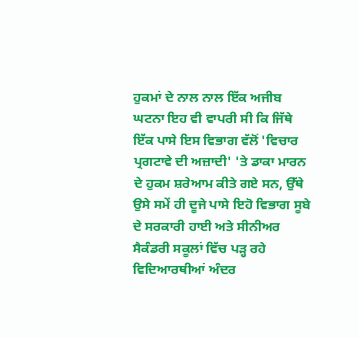ਹੁਕਮਾਂ ਦੇ ਨਾਲ ਨਾਲ ਇੱਕ ਅਜੀਬ ਘਟਨਾ ਇਹ ਵੀ ਵਾਪਰੀ ਸੀ ਕਿ ਜਿੱਥੇ ਇੱਕ ਪਾਸੇ ਇਸ ਵਿਭਾਗ ਵੱਲੋਂ 'ਵਿਚਾਰ ਪ੍ਰਗਟਾਵੇ ਦੀ ਅਜ਼ਾਦੀ' 'ਤੇ ਡਾਕਾ ਮਾਰਨ ਦੇ ਹੁਕਮ ਸ਼ਰੇਆਮ ਕੀਤੇ ਗਏ ਸਨ, ਉੱਥੇ ਉਸੇ ਸਮੇਂ ਹੀ ਦੂਜੇ ਪਾਸੇ ਇਹੋ ਵਿਭਾਗ ਸੂਬੇ ਦੇ ਸਰਕਾਰੀ ਹਾਈ ਅਤੇ ਸੀਨੀਅਰ ਸੈਕੰਡਰੀ ਸਕੂਲਾਂ ਵਿੱਚ ਪੜ੍ਹ ਰਹੇ ਵਿਦਿਆਰਥੀਆਂ ਅੰਦਰ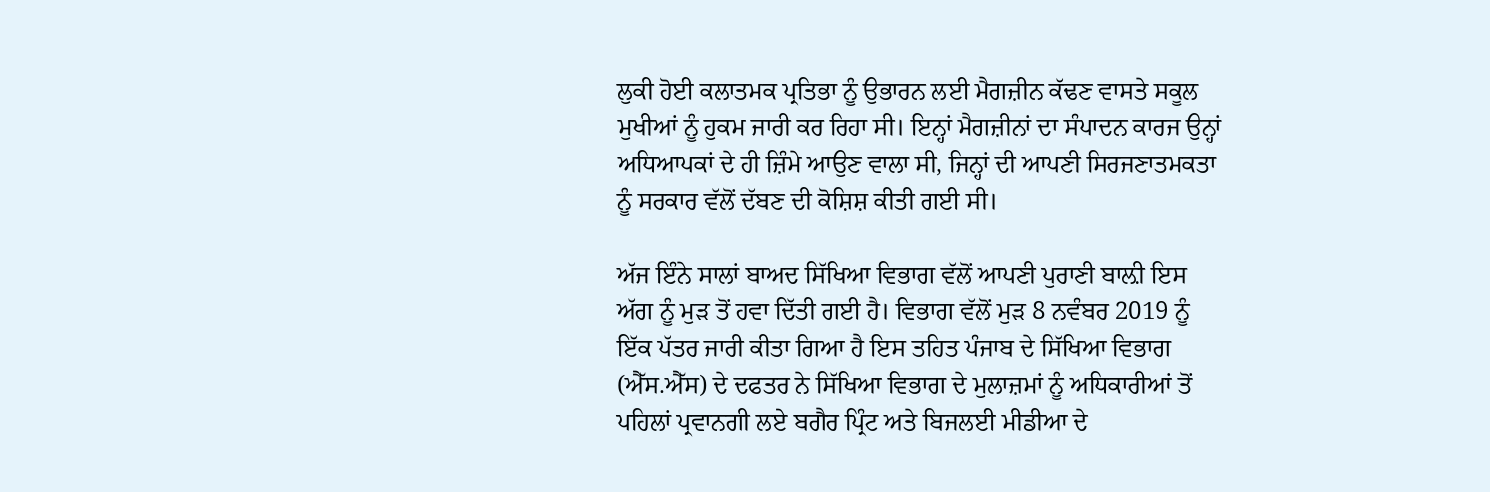ਲੁਕੀ ਹੋਈ ਕਲਾਤਮਕ ਪ੍ਰਤਿਭਾ ਨੂੰ ਉਭਾਰਨ ਲਈ ਮੈਗਜ਼ੀਨ ਕੱਢਣ ਵਾਸਤੇ ਸਕੂਲ ਮੁਖੀਆਂ ਨੂੰ ਹੁਕਮ ਜਾਰੀ ਕਰ ਰਿਹਾ ਸੀ। ਇਨ੍ਹਾਂ ਮੈਗਜ਼ੀਨਾਂ ਦਾ ਸੰਪਾਦਨ ਕਾਰਜ ਉਨ੍ਹਾਂ ਅਧਿਆਪਕਾਂ ਦੇ ਹੀ ਜ਼ਿੰਮੇ ਆਉਣ ਵਾਲਾ ਸੀ, ਜਿਨ੍ਹਾਂ ਦੀ ਆਪਣੀ ਸਿਰਜਣਾਤਮਕਤਾ ਨੂੰ ਸਰਕਾਰ ਵੱਲੋਂ ਦੱਬਣ ਦੀ ਕੋਸ਼ਿਸ਼ ਕੀਤੀ ਗਈ ਸੀ।

ਅੱਜ ਇੰਨੇ ਸਾਲਾਂ ਬਾਅਦ ਸਿੱਖਿਆ ਵਿਭਾਗ ਵੱਲੋਂ ਆਪਣੀ ਪੁਰਾਣੀ ਬਾਲ਼ੀ ਇਸ ਅੱਗ ਨੂੰ ਮੁੜ ਤੋਂ ਹਵਾ ਦਿੱਤੀ ਗਈ ਹੈ। ਵਿਭਾਗ ਵੱਲੋਂ ਮੁੜ 8 ਨਵੰਬਰ 2019 ਨੂੰ ਇੱਕ ਪੱਤਰ ਜਾਰੀ ਕੀਤਾ ਗਿਆ ਹੈ ਇਸ ਤਹਿਤ ਪੰਜਾਬ ਦੇ ਸਿੱਖਿਆ ਵਿਭਾਗ (ਐੱਸ.ਐੱਸ) ਦੇ ਦਫਤਰ ਨੇ ਸਿੱਖਿਆ ਵਿਭਾਗ ਦੇ ਮੁਲਾਜ਼ਮਾਂ ਨੂੰ ਅਧਿਕਾਰੀਆਂ ਤੋਂ ਪਹਿਲਾਂ ਪ੍ਰਵਾਨਗੀ ਲਏ ਬਗੈਰ ਪ੍ਰਿੰਟ ਅਤੇ ਬਿਜਲਈ ਮੀਡੀਆ ਦੇ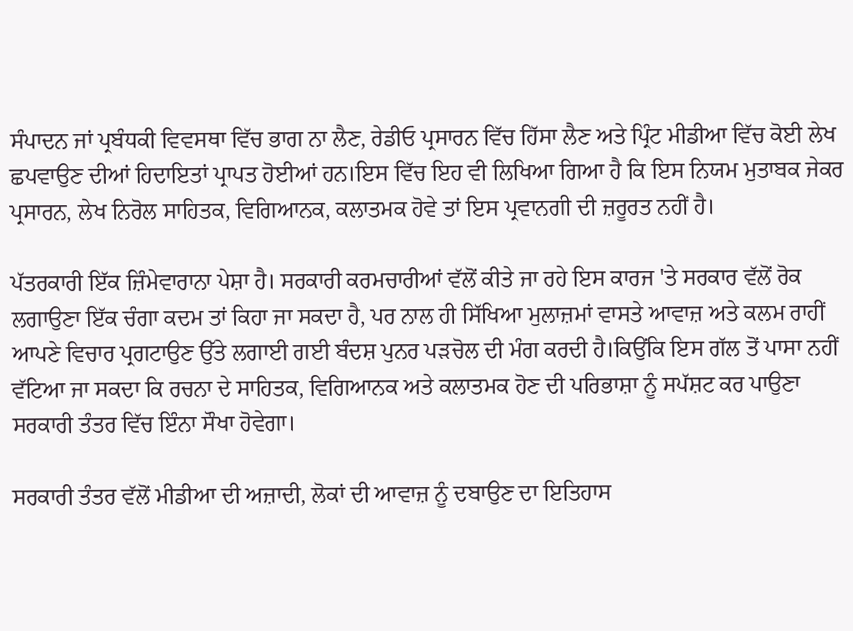ਸੰਪਾਦਨ ਜਾਂ ਪ੍ਰਬੰਧਕੀ ਵਿਵਸਥਾ ਵਿੱਚ ਭਾਗ ਨਾ ਲੈਣ, ਰੇਡੀਓ ਪ੍ਰਸਾਰਨ ਵਿੱਚ ਹਿੱਸਾ ਲੈਣ ਅਤੇ ਪ੍ਰਿੰਟ ਮੀਡੀਆ ਵਿੱਚ ਕੋਈ ਲੇਖ ਛਪਵਾਉਣ ਦੀਆਂ ਹਿਦਾਇਤਾਂ ਪ੍ਰਾਪਤ ਹੋਈਆਂ ਹਨ।ਇਸ ਵਿੱਚ ਇਹ ਵੀ ਲਿਖਿਆ ਗਿਆ ਹੈ ਕਿ ਇਸ ਨਿਯਮ ਮੁਤਾਬਕ ਜੇਕਰ ਪ੍ਰਸਾਰਨ, ਲੇਖ ਨਿਰੋਲ ਸਾਹਿਤਕ, ਵਿਗਿਆਨਕ, ਕਲਾਤਮਕ ਹੋਵੇ ਤਾਂ ਇਸ ਪ੍ਰਵਾਨਗੀ ਦੀ ਜ਼ਰੂਰਤ ਨਹੀਂ ਹੈ।

ਪੱਤਰਕਾਰੀ ਇੱਕ ਜ਼ਿੰਮੇਵਾਰਾਨਾ ਪੇਸ਼ਾ ਹੈ। ਸਰਕਾਰੀ ਕਰਮਚਾਰੀਆਂ ਵੱਲੋਂ ਕੀਤੇ ਜਾ ਰਹੇ ਇਸ ਕਾਰਜ 'ਤੇ ਸਰਕਾਰ ਵੱਲੋਂ ਰੋਕ ਲਗਾਉਣਾ ਇੱਕ ਚੰਗਾ ਕਦਮ ਤਾਂ ਕਿਹਾ ਜਾ ਸਕਦਾ ਹੈ, ਪਰ ਨਾਲ ਹੀ ਸਿੱਖਿਆ ਮੁਲਾਜ਼ਮਾਂ ਵਾਸਤੇ ਆਵਾਜ਼ ਅਤੇ ਕਲਮ ਰਾਹੀਂ ਆਪਣੇ ਵਿਚਾਰ ਪ੍ਰਗਟਾਉਣ ਉੱਤੇ ਲਗਾਈ ਗਈ ਬੰਦਸ਼ ਪੁਨਰ ਪੜਚੋਲ ਦੀ ਮੰਗ ਕਰਦੀ ਹੈ।ਕਿਉਂਕਿ ਇਸ ਗੱਲ ਤੋਂ ਪਾਸਾ ਨਹੀਂ ਵੱਟਿਆ ਜਾ ਸਕਦਾ ਕਿ ਰਚਨਾ ਦੇ ਸਾਹਿਤਕ, ਵਿਗਿਆਨਕ ਅਤੇ ਕਲਾਤਮਕ ਹੋਣ ਦੀ ਪਰਿਭਾਸ਼ਾ ਨੂੰ ਸਪੱਸ਼ਟ ਕਰ ਪਾਉਣਾ ਸਰਕਾਰੀ ਤੰਤਰ ਵਿੱਚ ਇੰਨਾ ਸੌਖਾ ਹੋਵੇਗਾ।

ਸਰਕਾਰੀ ਤੰਤਰ ਵੱਲੋਂ ਮੀਡੀਆ ਦੀ ਅਜ਼ਾਦੀ, ਲੋਕਾਂ ਦੀ ਆਵਾਜ਼ ਨੂੰ ਦਬਾਉਣ ਦਾ ਇਤਿਹਾਸ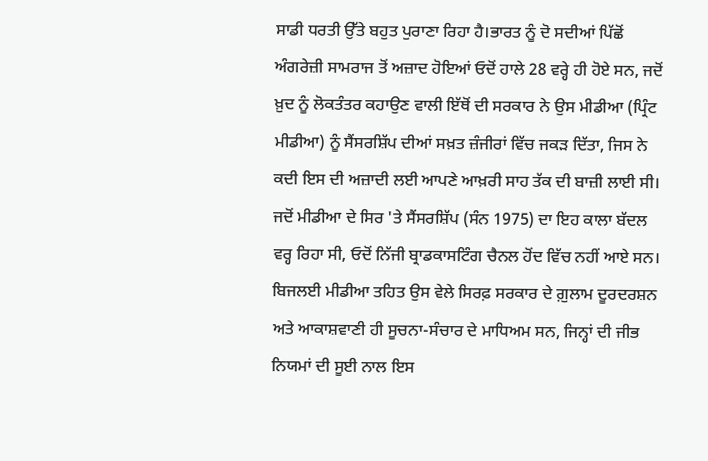ਸਾਡੀ ਧਰਤੀ ਉੱਤੇ ਬਹੁਤ ਪੁਰਾਣਾ ਰਿਹਾ ਹੈ।ਭਾਰਤ ਨੂੰ ਦੋ ਸਦੀਆਂ ਪਿੱਛੋਂ ਅੰਗਰੇਜ਼ੀ ਸਾਮਰਾਜ ਤੋਂ ਅਜ਼ਾਦ ਹੋਇਆਂ ਓਦੋਂ ਹਾਲੇ 28 ਵਰ੍ਹੇ ਹੀ ਹੋਏ ਸਨ, ਜਦੋਂ ਖ਼ੁਦ ਨੂੰ ਲੋਕਤੰਤਰ ਕਹਾਉਣ ਵਾਲੀ ਇੱਥੋਂ ਦੀ ਸਰਕਾਰ ਨੇ ਉਸ ਮੀਡੀਆ (ਪ੍ਰਿੰਟ ਮੀਡੀਆ) ਨੂੰ ਸੈਂਸਰਸ਼ਿੱਪ ਦੀਆਂ ਸਖ਼ਤ ਜ਼ੰਜੀਰਾਂ ਵਿੱਚ ਜਕੜ ਦਿੱਤਾ, ਜਿਸ ਨੇ ਕਦੀ ਇਸ ਦੀ ਅਜ਼ਾਦੀ ਲਈ ਆਪਣੇ ਆਖ਼ਰੀ ਸਾਹ ਤੱਕ ਦੀ ਬਾਜ਼ੀ ਲਾਈ ਸੀ। ਜਦੋਂ ਮੀਡੀਆ ਦੇ ਸਿਰ 'ਤੇ ਸੈਂਸਰਸ਼ਿੱਪ (ਸੰਨ 1975) ਦਾ ਇਹ ਕਾਲਾ ਬੱਦਲ ਵਰ੍ਹ ਰਿਹਾ ਸੀ, ਓਦੋਂ ਨਿੱਜੀ ਬ੍ਰਾਡਕਾਸਟਿੰਗ ਚੈਨਲ ਹੋਂਦ ਵਿੱਚ ਨਹੀਂ ਆਏ ਸਨ। ਬਿਜਲਈ ਮੀਡੀਆ ਤਹਿਤ ਉਸ ਵੇਲੇ ਸਿਰਫ਼ ਸਰਕਾਰ ਦੇ ਗ਼ੁਲਾਮ ਦੂਰਦਰਸ਼ਨ ਅਤੇ ਆਕਾਸ਼ਵਾਣੀ ਹੀ ਸੂਚਨਾ-ਸੰਚਾਰ ਦੇ ਮਾਧਿਅਮ ਸਨ, ਜਿਨ੍ਹਾਂ ਦੀ ਜੀਭ ਨਿਯਮਾਂ ਦੀ ਸੂਈ ਨਾਲ ਇਸ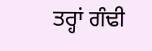ਤਰ੍ਹਾਂ ਗੰਢੀ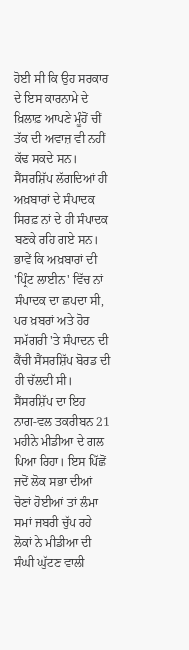ਹੋਈ ਸੀ ਕਿ ਉਹ ਸਰਕਾਰ ਦੇ ਇਸ ਕਾਰਨਾਮੇ ਦੇ ਖ਼ਿਲਾਫ਼ ਆਪਣੇ ਮੂੰਹੋਂ ਚੀਂ ਤੱਕ ਦੀ ਅਵਾਜ਼ ਵੀ ਨਹੀਂ ਕੱਢ ਸਕਦੇ ਸਨ। ਸੈਂਸਰਸ਼ਿੱਪ ਲੱਗਦਿਆਂ ਹੀ ਅਖ਼ਬਾਰਾਂ ਦੇ ਸੰਪਾਦਕ ਸਿਰਫ਼ ਨਾਂ ਦੇ ਹੀ ਸੰਪਾਦਕ ਬਣਕੇ ਰਹਿ ਗਏ ਸਨ। ਭਾਵੇਂ ਕਿ ਅਖ਼ਬਾਰਾਂ ਦੀ 'ਪ੍ਰਿੰਟ ਲਾਈਨ' ਵਿੱਚ ਨਾਂ ਸੰਪਾਦਕ ਦਾ ਛਪਦਾ ਸੀ, ਪਰ ਖ਼ਬਰਾਂ ਅਤੇ ਹੋਰ ਸਮੱਗਰੀ 'ਤੇ ਸੰਪਾਦਨ ਦੀ ਕੈਂਚੀ ਸੈਂਸਰਸ਼ਿੱਪ ਬੋਰਡ ਦੀ ਹੀ ਚੱਲਦੀ ਸੀ। ਸੈਂਸਰਸ਼ਿੱਪ ਦਾ ਇਹ ਨਾਗ-ਵਲ ਤਕਰੀਬਨ 21 ਮਹੀਨੇ ਮੀਡੀਆ ਦੇ ਗਲ ਪਿਆ ਰਿਹਾ। ਇਸ ਪਿੱਛੋਂ ਜਦੋਂ ਲੋਕ ਸਭਾ ਦੀਆਂ ਚੋਣਾਂ ਹੋਈਆਂ ਤਾਂ ਲੰਮਾ ਸਮਾਂ ਜਬਰੀ ਚੁੱਪ ਰਹੇ ਲੋਕਾਂ ਨੇ ਮੀਡੀਆ ਦੀ ਸੰਘੀ ਘੁੱਟਣ ਵਾਲੀ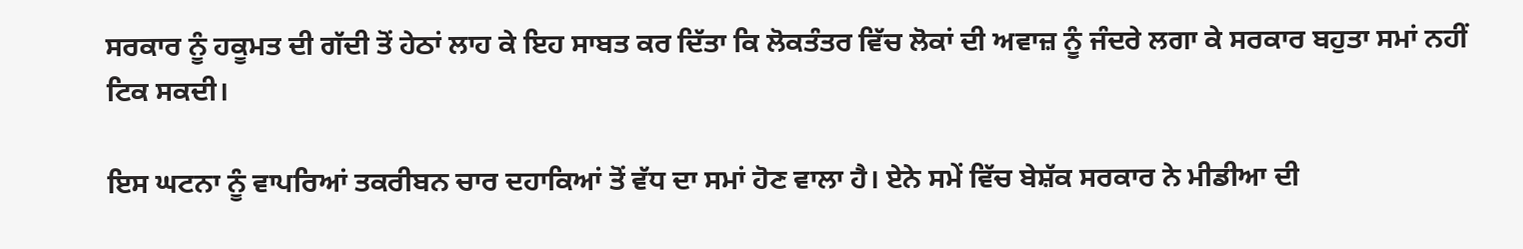ਸਰਕਾਰ ਨੂੰ ਹਕੂਮਤ ਦੀ ਗੱਦੀ ਤੋਂ ਹੇਠਾਂ ਲਾਹ ਕੇ ਇਹ ਸਾਬਤ ਕਰ ਦਿੱਤਾ ਕਿ ਲੋਕਤੰਤਰ ਵਿੱਚ ਲੋਕਾਂ ਦੀ ਅਵਾਜ਼ ਨੂੰ ਜੰਦਰੇ ਲਗਾ ਕੇ ਸਰਕਾਰ ਬਹੁਤਾ ਸਮਾਂ ਨਹੀਂ ਟਿਕ ਸਕਦੀ।

ਇਸ ਘਟਨਾ ਨੂੰ ਵਾਪਰਿਆਂ ਤਕਰੀਬਨ ਚਾਰ ਦਹਾਕਿਆਂ ਤੋਂ ਵੱਧ ਦਾ ਸਮਾਂ ਹੋਣ ਵਾਲਾ ਹੈ। ਏਨੇ ਸਮੇਂ ਵਿੱਚ ਬੇਸ਼ੱਕ ਸਰਕਾਰ ਨੇ ਮੀਡੀਆ ਦੀ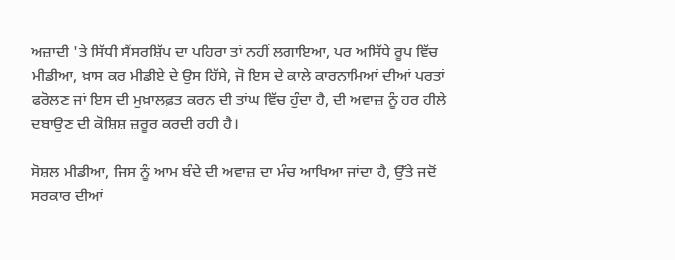ਅਜ਼ਾਦੀ 'ਤੇ ਸਿੱਧੀ ਸੈਂਸਰਸ਼ਿੱਪ ਦਾ ਪਹਿਰਾ ਤਾਂ ਨਹੀਂ ਲਗਾਇਆ, ਪਰ ਅਸਿੱਧੇ ਰੂਪ ਵਿੱਚ ਮੀਡੀਆ, ਖ਼ਾਸ ਕਰ ਮੀਡੀਏ ਦੇ ਉਸ ਹਿੱਸੇ, ਜੋ ਇਸ ਦੇ ਕਾਲੇ ਕਾਰਨਾਮਿਆਂ ਦੀਆਂ ਪਰਤਾਂ ਫਰੋਲਣ ਜਾਂ ਇਸ ਦੀ ਮੁਖ਼ਾਲਫ਼ਤ ਕਰਨ ਦੀ ਤਾਂਘ ਵਿੱਚ ਹੁੰਦਾ ਹੈ, ਦੀ ਅਵਾਜ਼ ਨੂੰ ਹਰ ਹੀਲੇ ਦਬਾਉਣ ਦੀ ਕੋਸ਼ਿਸ਼ ਜ਼ਰੂਰ ਕਰਦੀ ਰਹੀ ਹੈ।

ਸੋਸ਼ਲ ਮੀਡੀਆ, ਜਿਸ ਨੂੰ ਆਮ ਬੰਦੇ ਦੀ ਅਵਾਜ਼ ਦਾ ਮੰਚ ਆਖਿਆ ਜਾਂਦਾ ਹੈ, ਉੱਤੇ ਜਦੋਂ ਸਰਕਾਰ ਦੀਆਂ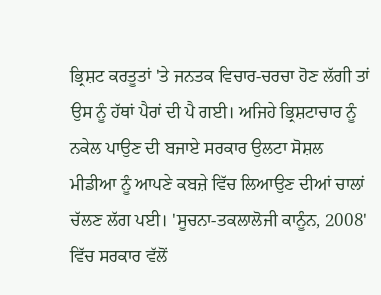ਭ੍ਰਿਸ਼ਟ ਕਰਤੂਤਾਂ 'ਤੇ ਜਨਤਕ ਵਿਚਾਰ-ਚਰਚਾ ਹੋਣ ਲੱਗੀ ਤਾਂ ਉਸ ਨੂੰ ਹੱਥਾਂ ਪੈਰਾਂ ਦੀ ਪੈ ਗਈ। ਅਜਿਹੇ ਭ੍ਰਿਸ਼ਟਾਚਾਰ ਨੂੰ ਨਕੇਲ ਪਾਉਣ ਦੀ ਬਜਾਏ ਸਰਕਾਰ ਉਲਟਾ ਸੋਸ਼ਲ ਮੀਡੀਆ ਨੂੰ ਆਪਣੇ ਕਬਜ਼ੇ ਵਿੱਚ ਲਿਆਉਣ ਦੀਆਂ ਚਾਲਾਂ ਚੱਲਣ ਲੱਗ ਪਈ। 'ਸੂਚਨਾ-ਤਕਲਾਲੋਜੀ ਕਾਨੂੰਨ, 2008' ਵਿੱਚ ਸਰਕਾਰ ਵੱਲੋਂ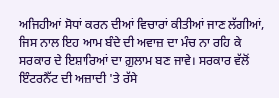ਅਜਿਹੀਆਂ ਸੋਧਾਂ ਕਰਨ ਦੀਆਂ ਵਿਚਾਰਾਂ ਕੀਤੀਆਂ ਜਾਣ ਲੱਗੀਆਂ, ਜਿਸ ਨਾਲ ਇਹ ਆਮ ਬੰਦੇ ਦੀ ਅਵਾਜ਼ ਦਾ ਮੰਚ ਨਾ ਰਹਿ ਕੇ ਸਰਕਾਰ ਦੇ ਇਸ਼ਾਰਿਆਂ ਦਾ ਗ਼ੁਲਾਮ ਬਣ ਜਾਵੇ। ਸਰਕਾਰ ਵੱਲੋਂ ਇੰਟਰਨੈੱਟ ਦੀ ਅਜ਼ਾਦੀ 'ਤੇ ਰੱਸੇ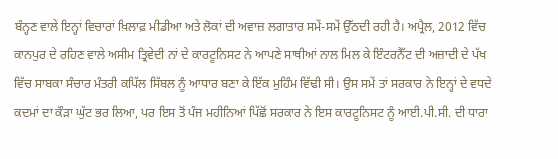ਬੰਨ੍ਹਣ ਵਾਲੇ ਇਨ੍ਹਾਂ ਵਿਚਾਰਾਂ ਖ਼ਿਲਾਫ਼ ਮੀਡੀਆ ਅਤੇ ਲੋਕਾਂ ਦੀ ਅਵਾਜ਼ ਲਗਾਤਾਰ ਸਮੇਂ-ਸਮੇਂ ਉੱਠਦੀ ਰਹੀ ਹੈ। ਅਪ੍ਰੈਲ, 2012 ਵਿੱਚ ਕਾਨਪੁਰ ਦੇ ਰਹਿਣ ਵਾਲੇ ਅਸੀਮ ਤ੍ਰਿਵੇਦੀ ਨਾਂ ਦੇ ਕਾਰਟੂਨਿਸਟ ਨੇ ਆਪਣੇ ਸਾਥੀਆਂ ਨਾਲ ਮਿਲ ਕੇ ਇੰਟਰਨੈੱਟ ਦੀ ਅਜ਼ਾਦੀ ਦੇ ਪੱਖ ਵਿੱਚ ਸਾਬਕਾ ਸੰਚਾਰ ਮੰਤਰੀ ਕਪਿੱਲ ਸਿੱਬਲ ਨੂੰ ਆਧਾਰ ਬਣਾ ਕੇ ਇੱਕ ਮੁਹਿੰਮ ਵਿੱਢੀ ਸੀ। ਉਸ ਸਮੇਂ ਤਾਂ ਸਰਕਾਰ ਨੇ ਇਨ੍ਹਾਂ ਦੇ ਵਧਦੇ ਕਦਮਾਂ ਦਾ ਕੌੜਾ ਘੁੱਟ ਭਰ ਲਿਆ, ਪਰ ਇਸ ਤੋਂ ਪੰਜ ਮਹੀਨਿਆਂ ਪਿੱਛੋਂ ਸਰਕਾਰ ਨੇ ਇਸ ਕਾਰਟੂਨਿਸਟ ਨੂੰ ਆਈ.ਪੀ.ਸੀ. ਦੀ ਧਾਰਾ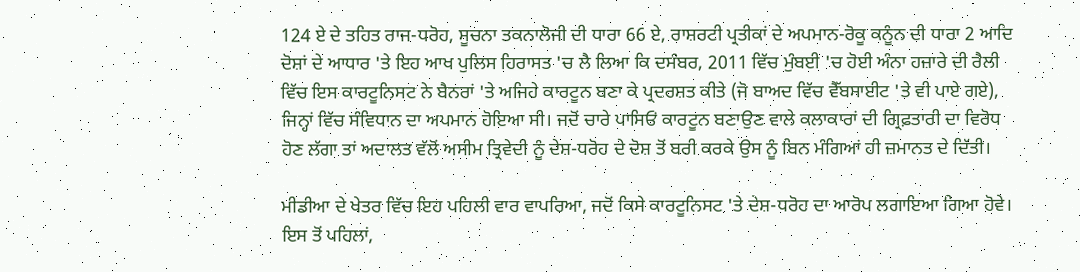124 ਏ ਦੇ ਤਹਿਤ ਰਾਜ-ਧਰੋਹ, ਸੂਚਨਾ ਤਕਨਾਲੋਜੀ ਦੀ ਧਾਰਾ 66 ਏ, ਰਾਸ਼ਰਟੀ ਪ੍ਰਤੀਕਾਂ ਦੇ ਅਪਮਾਨ-ਰੋਕੂ ਕਨੂੰਨ ਦੀ ਧਾਰਾ 2 ਆਦਿ ਦੋਸ਼ਾਂ ਦੇ ਆਧਾਰ 'ਤੇ ਇਹ ਆਖ ਪੁਲਿਸ ਹਿਰਾਸਤ 'ਚ ਲੈ ਲਿਆ ਕਿ ਦਸੰਬਰ, 2011 ਵਿੱਚ ਮੁੰਬਈ 'ਚ ਹੋਈ ਅੰਨਾ ਹਜ਼ਾਰੇ ਦੀ ਰੈਲੀ ਵਿੱਚ ਇਸ ਕਾਰਟੂਨਿਸਟ ਨੇ ਬੈਨਰਾਂ 'ਤੇ ਅਜਿਹੇ ਕਾਰਟੂਨ ਬਣਾ ਕੇ ਪ੍ਰਦਰਸ਼ਤ ਕੀਤੇ (ਜੋ ਬਾਅਦ ਵਿੱਚ ਵੈੱਬਸਾਈਟ 'ਤੇ ਵੀ ਪਾਏ ਗਏ), ਜਿਨ੍ਹਾਂ ਵਿੱਚ ਸੰਵਿਧਾਨ ਦਾ ਅਪਮਾਨ ਹੋਇਆ ਸੀ। ਜਦੋਂ ਚਾਰੇ ਪਾਸਿਓਂ ਕਾਰਟੂਨ ਬਣਾਉਣ ਵਾਲੇ ਕਲਾਕਾਰਾਂ ਦੀ ਗ੍ਰਿਫ਼ਤਾਰੀ ਦਾ ਵਿਰੋਧ ਹੋਣ ਲੱਗਾ ਤਾਂ ਅਦਾਲਤ ਵੱਲੋਂ ਅਸੀਮ ਤ੍ਰਿਵੇਦੀ ਨੂੰ ਦੇਸ਼-ਧਰੋਹ ਦੇ ਦੋਸ਼ ਤੋਂ ਬਰੀ ਕਰਕੇ ਉਸ ਨੂੰ ਬਿਨ ਮੰਗਿਆਂ ਹੀ ਜ਼ਮਾਨਤ ਦੇ ਦਿੱਤੀ।

ਮੀਡੀਆ ਦੇ ਖੇਤਰ ਵਿੱਚ ਇਹ ਪਹਿਲੀ ਵਾਰ ਵਾਪਰਿਆ, ਜਦੋਂ ਕਿਸੇ ਕਾਰਟੂਨਿਸਟ 'ਤੇ ਦੇਸ਼-ਧਰੋਹ ਦਾ ਆਰੋਪ ਲਗਾਇਆ ਗਿਆ ਹੋਵੇ। ਇਸ ਤੋਂ ਪਹਿਲਾਂ,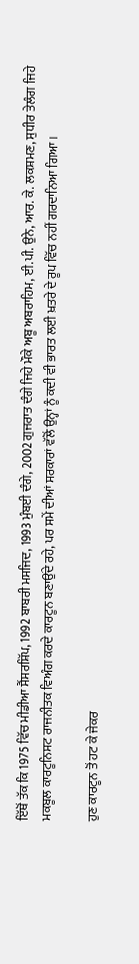ਇੱਥੋਂ ਤੱਕ ਕਿ 1975 ਵਿੱਚ ਮੀਡੀਆ ਸੈਂਸਰਸ਼ਿੱਪ, 1992 ਬਾਬਰੀ ਮਸਜਿਦ, 1993 ਮੁੰਬਈ ਦੰਗੇ, 2002 ਗੁਜਰਾਤ ਦੰਗੇ ਜਿਹੇ ਮੌਕੇ ਅਬੂ ਅਬਰਾਹਿਮ, ਈ.ਪੀ. ਉਨੇ, ਆਰ. ਕੇ. ਲਕਸ਼ਮਣ, ਸੁਧੀਰ ਤੇਲੰਗ ਜਿਹੇ ਮਕਬੂਲ ਕਾਰਟੂਨਿਸਟ ਰਾਜਨੀਤਕ ਵਿਅੰਗ ਕਰਦੇ ਕਾਰਟੂਨ ਬਣਾਉਂਦੇ ਰਹੇ, ਪਰ ਸਮੇਂ ਦੀਆਂ ਸਰਕਾਰਾਂ ਵੱਲੋਂ ਉਨ੍ਹਾਂ ਨੂੰ ਕਦੀ ਵੀ ਭਾਰਤ ਲਈ ਖ਼ਤਰੇ ਦੇ ਰੂਪ ਵਿੱਚ ਨਹੀਂ ਗਰਦਾਨਿਆ ਗਿਆ।

ਹੁਣ ਕਾਰਟੂਨ ਤੋਂ ਹਟ ਕੇ ਜੇਕਰ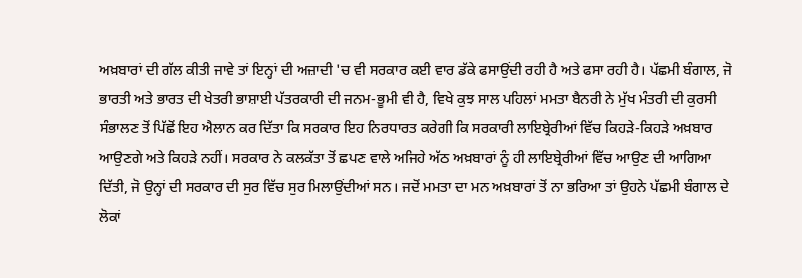ਅਖ਼ਬਾਰਾਂ ਦੀ ਗੱਲ ਕੀਤੀ ਜਾਵੇ ਤਾਂ ਇਨ੍ਹਾਂ ਦੀ ਅਜ਼ਾਦੀ 'ਚ ਵੀ ਸਰਕਾਰ ਕਈ ਵਾਰ ਡੱਕੇ ਫਸਾਉਂਦੀ ਰਹੀ ਹੈ ਅਤੇ ਫਸਾ ਰਹੀ ਹੈ। ਪੱਛਮੀ ਬੰਗਾਲ, ਜੋ ਭਾਰਤੀ ਅਤੇ ਭਾਰਤ ਦੀ ਖੇਤਰੀ ਭਾਸ਼ਾਈ ਪੱਤਰਕਾਰੀ ਦੀ ਜਨਮ-ਭੂਮੀ ਵੀ ਹੈ, ਵਿਖੇ ਕੁਝ ਸਾਲ ਪਹਿਲਾਂ ਮਮਤਾ ਬੈਨਰੀ ਨੇ ਮੁੱਖ ਮੰਤਰੀ ਦੀ ਕੁਰਸੀ ਸੰਭਾਲਣ ਤੋਂ ਪਿੱਛੋਂ ਇਹ ਐਲਾਨ ਕਰ ਦਿੱਤਾ ਕਿ ਸਰਕਾਰ ਇਹ ਨਿਰਧਾਰਤ ਕਰੇਗੀ ਕਿ ਸਰਕਾਰੀ ਲਾਇਬ੍ਰੇਰੀਆਂ ਵਿੱਚ ਕਿਹੜੇ-ਕਿਹੜੇ ਅਖ਼ਬਾਰ ਆਉਣਗੇ ਅਤੇ ਕਿਹੜੇ ਨਹੀਂ। ਸਰਕਾਰ ਨੇ ਕਲਕੱਤਾ ਤੋਂ ਛਪਣ ਵਾਲੇ ਅਜਿਹੇ ਅੱਠ ਅਖ਼ਬਾਰਾਂ ਨੂੰ ਹੀ ਲਾਇਬ੍ਰੇਰੀਆਂ ਵਿੱਚ ਆਉਣ ਦੀ ਆਗਿਆ ਦਿੱਤੀ, ਜੋ ਉਨ੍ਹਾਂ ਦੀ ਸਰਕਾਰ ਦੀ ਸੁਰ ਵਿੱਚ ਸੁਰ ਮਿਲਾਉਂਦੀਆਂ ਸਨ। ਜਦੋਂ ਮਮਤਾ ਦਾ ਮਨ ਅਖ਼ਬਾਰਾਂ ਤੋਂ ਨਾ ਭਰਿਆ ਤਾਂ ਉਹਨੇ ਪੱਛਮੀ ਬੰਗਾਲ ਦੇ ਲੋਕਾਂ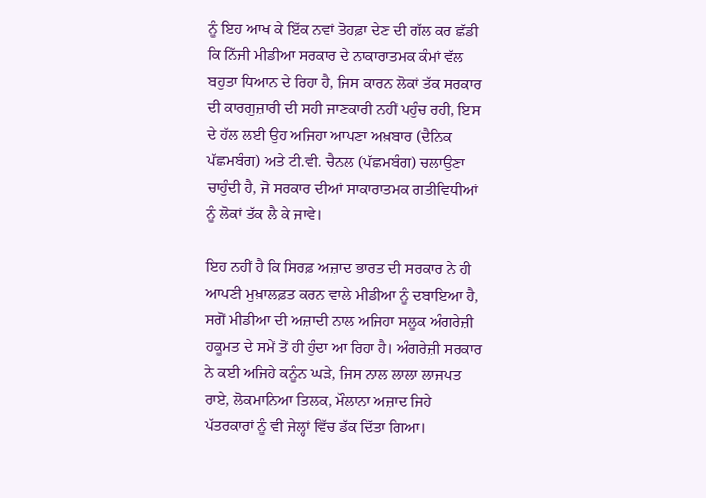ਨੂੰ ਇਹ ਆਖ ਕੇ ਇੱਕ ਨਵਾਂ ਤੋਹਫ਼ਾ ਦੇਣ ਦੀ ਗੱਲ ਕਰ ਛੱਡੀ ਕਿ ਨਿੱਜੀ ਮੀਡੀਆ ਸਰਕਾਰ ਦੇ ਨਾਕਾਰਾਤਮਕ ਕੰਮਾਂ ਵੱਲ ਬਹੁਤਾ ਧਿਆਨ ਦੇ ਰਿਹਾ ਹੈ, ਜਿਸ ਕਾਰਨ ਲੋਕਾਂ ਤੱਕ ਸਰਕਾਰ ਦੀ ਕਾਰਗੁਜ਼ਾਰੀ ਦੀ ਸਹੀ ਜਾਣਕਾਰੀ ਨਹੀਂ ਪਹੁੰਚ ਰਹੀ, ਇਸ ਦੇ ਹੱਲ ਲਈ ਉਹ ਅਜਿਹਾ ਆਪਣਾ ਅਖ਼ਬਾਰ (ਦੈਨਿਕ ਪੱਛਮਬੰਗ) ਅਤੇ ਟੀ.ਵੀ. ਚੈਨਲ (ਪੱਛਮਬੰਗ) ਚਲਾਉਣਾ ਚਾਹੁੰਦੀ ਹੈ, ਜੋ ਸਰਕਾਰ ਦੀਆਂ ਸਾਕਾਰਾਤਮਕ ਗਤੀਵਿਧੀਆਂ ਨੂੰ ਲੋਕਾਂ ਤੱਕ ਲੈ ਕੇ ਜਾਵੇ।

ਇਹ ਨਹੀਂ ਹੈ ਕਿ ਸਿਰਫ਼ ਅਜ਼ਾਦ ਭਾਰਤ ਦੀ ਸਰਕਾਰ ਨੇ ਹੀ ਆਪਣੀ ਮੁਖ਼ਾਲਫ਼ਤ ਕਰਨ ਵਾਲੇ ਮੀਡੀਆ ਨੂੰ ਦਬਾਇਆ ਹੈ, ਸਗੋਂ ਮੀਡੀਆ ਦੀ ਅਜ਼ਾਦੀ ਨਾਲ ਅਜਿਹਾ ਸਲੂਕ ਅੰਗਰੇਜ਼ੀ ਹਕੂਮਤ ਦੇ ਸਮੇਂ ਤੋਂ ਹੀ ਹੁੰਦਾ ਆ ਰਿਹਾ ਹੈ। ਅੰਗਰੇਜ਼ੀ ਸਰਕਾਰ ਨੇ ਕਈ ਅਜਿਹੇ ਕਨੂੰਨ ਘੜੇ, ਜਿਸ ਨਾਲ ਲਾਲਾ ਲਾਜਪਤ ਰਾਏ, ਲੋਕਮਾਨਿਆ ਤਿਲਕ, ਮੌਲਾਨਾ ਅਜ਼ਾਦ ਜਿਹੇ ਪੱਤਰਕਾਰਾਂ ਨੂੰ ਵੀ ਜੇਲ੍ਹਾਂ ਵਿੱਚ ਡੱਕ ਦਿੱਤਾ ਗਿਆ।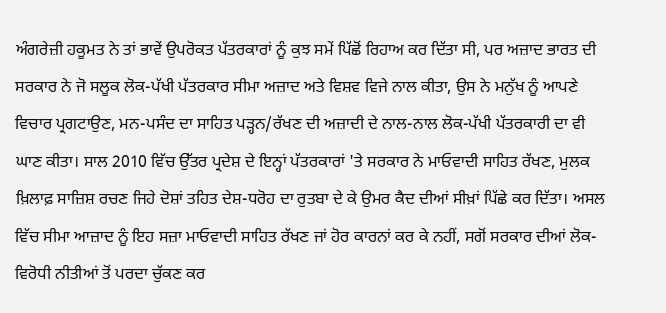ਅੰਗਰੇਜ਼ੀ ਹਕੂਮਤ ਨੇ ਤਾਂ ਭਾਵੇਂ ਉਪਰੋਕਤ ਪੱਤਰਕਾਰਾਂ ਨੂੰ ਕੁਝ ਸਮੇਂ ਪਿੱਛੋਂ ਰਿਹਾਅ ਕਰ ਦਿੱਤਾ ਸੀ, ਪਰ ਅਜ਼ਾਦ ਭਾਰਤ ਦੀ ਸਰਕਾਰ ਨੇ ਜੋ ਸਲੂਕ ਲੋਕ-ਪੱਖੀ ਪੱਤਰਕਾਰ ਸੀਮਾ ਅਜ਼ਾਦ ਅਤੇ ਵਿਸ਼ਵ ਵਿਜੇ ਨਾਲ ਕੀਤਾ, ਉਸ ਨੇ ਮਨੁੱਖ ਨੂੰ ਆਪਣੇ ਵਿਚਾਰ ਪ੍ਰਗਟਾਉਣ, ਮਨ-ਪਸੰਦ ਦਾ ਸਾਹਿਤ ਪੜ੍ਹਨ/ਰੱਖਣ ਦੀ ਅਜ਼ਾਦੀ ਦੇ ਨਾਲ-ਨਾਲ ਲੋਕ-ਪੱਖੀ ਪੱਤਰਕਾਰੀ ਦਾ ਵੀ ਘਾਣ ਕੀਤਾ। ਸਾਲ 2010 ਵਿੱਚ ਉੱਤਰ ਪ੍ਰਦੇਸ਼ ਦੇ ਇਨ੍ਹਾਂ ਪੱਤਰਕਾਰਾਂ 'ਤੇ ਸਰਕਾਰ ਨੇ ਮਾਓਵਾਦੀ ਸਾਹਿਤ ਰੱਖਣ, ਮੁਲਕ ਖ਼ਿਲਾਫ਼ ਸਾਜ਼ਿਸ਼ ਰਚਣ ਜਿਹੇ ਦੋਸ਼ਾਂ ਤਹਿਤ ਦੇਸ਼-ਧਰੋਹ ਦਾ ਰੁਤਬਾ ਦੇ ਕੇ ਉਮਰ ਕੈਦ ਦੀਆਂ ਸੀਖ਼ਾਂ ਪਿੱਛੇ ਕਰ ਦਿੱਤਾ। ਅਸਲ ਵਿੱਚ ਸੀਮਾ ਆਜ਼ਾਦ ਨੂੰ ਇਹ ਸਜ਼ਾ ਮਾਓਵਾਦੀ ਸਾਹਿਤ ਰੱਖਣ ਜਾਂ ਹੋਰ ਕਾਰਨਾਂ ਕਰ ਕੇ ਨਹੀਂ, ਸਗੋਂ ਸਰਕਾਰ ਦੀਆਂ ਲੋਕ-ਵਿਰੋਧੀ ਨੀਤੀਆਂ ਤੋਂ ਪਰਦਾ ਚੁੱਕਣ ਕਰ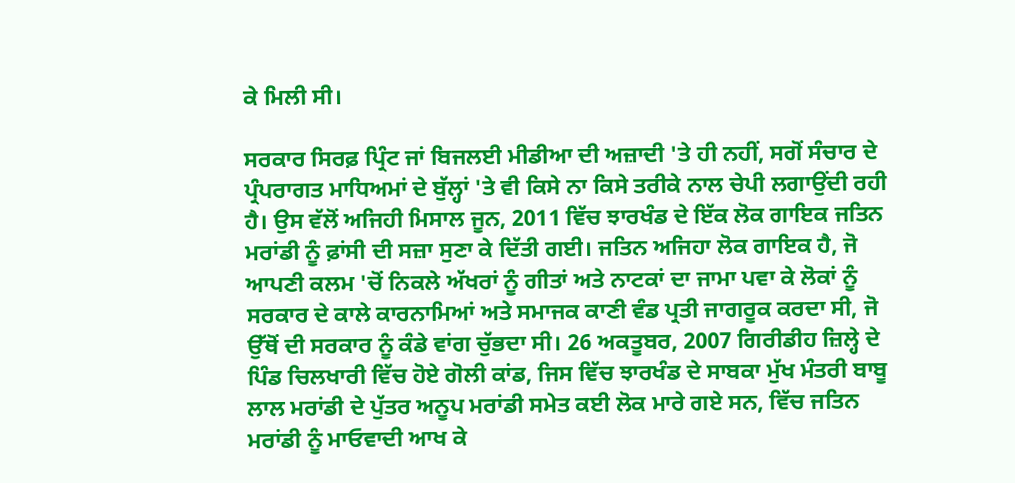ਕੇ ਮਿਲੀ ਸੀ।

ਸਰਕਾਰ ਸਿਰਫ਼ ਪ੍ਰਿੰਟ ਜਾਂ ਬਿਜਲਈ ਮੀਡੀਆ ਦੀ ਅਜ਼ਾਦੀ 'ਤੇ ਹੀ ਨਹੀਂ, ਸਗੋਂ ਸੰਚਾਰ ਦੇ ਪ੍ਰੰਪਰਾਗਤ ਮਾਧਿਅਮਾਂ ਦੇ ਬੁੱਲ੍ਹਾਂ 'ਤੇ ਵੀ ਕਿਸੇ ਨਾ ਕਿਸੇ ਤਰੀਕੇ ਨਾਲ ਚੇਪੀ ਲਗਾਉਂਦੀ ਰਹੀ ਹੈ। ਉਸ ਵੱਲੋਂ ਅਜਿਹੀ ਮਿਸਾਲ ਜੂਨ, 2011 ਵਿੱਚ ਝਾਰਖੰਡ ਦੇ ਇੱਕ ਲੋਕ ਗਾਇਕ ਜਤਿਨ ਮਰਾਂਡੀ ਨੂੰ ਫ਼ਾਂਸੀ ਦੀ ਸਜ਼ਾ ਸੁਣਾ ਕੇ ਦਿੱਤੀ ਗਈ। ਜਤਿਨ ਅਜਿਹਾ ਲੋਕ ਗਾਇਕ ਹੈ, ਜੋ ਆਪਣੀ ਕਲਮ 'ਚੋਂ ਨਿਕਲੇ ਅੱਖਰਾਂ ਨੂੰ ਗੀਤਾਂ ਅਤੇ ਨਾਟਕਾਂ ਦਾ ਜਾਮਾ ਪਵਾ ਕੇ ਲੋਕਾਂ ਨੂੰ ਸਰਕਾਰ ਦੇ ਕਾਲੇ ਕਾਰਨਾਮਿਆਂ ਅਤੇ ਸਮਾਜਕ ਕਾਣੀ ਵੰਡ ਪ੍ਰਤੀ ਜਾਗਰੂਕ ਕਰਦਾ ਸੀ, ਜੋ ਉੱਥੋਂ ਦੀ ਸਰਕਾਰ ਨੂੰ ਕੰਡੇ ਵਾਂਗ ਚੁੱਭਦਾ ਸੀ। 26 ਅਕਤੂਬਰ, 2007 ਗਿਰੀਡੀਹ ਜ਼ਿਲ੍ਹੇ ਦੇ ਪਿੰਡ ਚਿਲਖਾਰੀ ਵਿੱਚ ਹੋਏ ਗੋਲੀ ਕਾਂਡ, ਜਿਸ ਵਿੱਚ ਝਾਰਖੰਡ ਦੇ ਸਾਬਕਾ ਮੁੱਖ ਮੰਤਰੀ ਬਾਬੂ ਲਾਲ ਮਰਾਂਡੀ ਦੇ ਪੁੱਤਰ ਅਨੂਪ ਮਰਾਂਡੀ ਸਮੇਤ ਕਈ ਲੋਕ ਮਾਰੇ ਗਏ ਸਨ, ਵਿੱਚ ਜਤਿਨ ਮਰਾਂਡੀ ਨੂੰ ਮਾਓਵਾਦੀ ਆਖ ਕੇ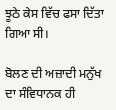ਝੂਠੇ ਕੇਸ ਵਿੱਚ ਫਸਾ ਦਿੱਤਾ ਗਿਆ ਸੀ।

ਬੋਲਣ ਦੀ ਅਜ਼ਾਦੀ ਮਨੁੱਖ ਦਾ ਸੰਵਿਧਾਨਕ ਹੀ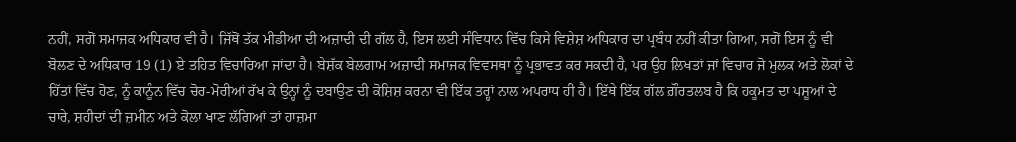ਨਹੀਂ, ਸਗੋਂ ਸਮਾਜਕ ਅਧਿਕਾਰ ਵੀ ਹੈ। ਜਿੱਥੋਂ ਤੱਕ ਮੀਡੀਆ ਦੀ ਅਜ਼ਾਦੀ ਦੀ ਗੱਲ ਹੈ, ਇਸ ਲਈ ਸੰਵਿਧਾਨ ਵਿੱਚ ਕਿਸੇ ਵਿਸ਼ੇਸ਼ ਅਧਿਕਾਰ ਦਾ ਪ੍ਰਬੰਧ ਨਹੀਂ ਕੀਤਾ ਗਿਆ, ਸਗੋਂ ਇਸ ਨੂੰ ਵੀ ਬੋਲਣ ਦੇ ਅਧਿਕਾਰ 19 (1) ਏ ਤਹਿਤ ਵਿਚਾਰਿਆ ਜਾਂਦਾ ਹੈ। ਬੇਸ਼ੱਕ ਬੇਲਗਾਮ ਅਜ਼ਾਦੀ ਸਮਾਜਕ ਵਿਵਸਥਾ ਨੂੰ ਪ੍ਰਭਾਵਤ ਕਰ ਸਕਦੀ ਹੈ, ਪਰ ਉਹ ਲਿਖਤਾਂ ਜਾਂ ਵਿਚਾਰ ਜੋ ਮੁਲਕ ਅਤੇ ਲੋਕਾਂ ਦੇ ਹਿੱਤਾਂ ਵਿੱਚ ਹੋਣ, ਨੂੰ ਕਾਨੂੰਨ ਵਿੱਚ ਚੋਰ-ਮੋਰੀਆਂ ਰੱਖ ਕੇ ਉਨ੍ਹਾਂ ਨੂੰ ਦਬਾਉਣ ਦੀ ਕੋਸ਼ਿਸ਼ ਕਰਨਾ ਵੀ ਇੱਕ ਤਰ੍ਹਾਂ ਨਾਲ ਅਪਰਾਧ ਹੀ ਹੈ। ਇੱਥੇ ਇੱਕ ਗੱਲ ਗ਼ੌਰਤਲਬ ਹੈ ਕਿ ਹਕੂਮਤ ਦਾ ਪਸ਼ੂਆਂ ਦੇ ਚਾਰੇ, ਸ਼ਹੀਦਾਂ ਦੀ ਜ਼ਮੀਨ ਅਤੇ ਕੋਲਾ ਖਾਣ ਲੱਗਿਆਂ ਤਾਂ ਹਾਜ਼ਮਾ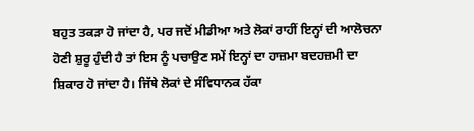ਬਹੁਤ ਤਕੜਾ ਹੋ ਜਾਂਦਾ ਹੈ, ਪਰ ਜਦੋਂ ਮੀਡੀਆ ਅਤੇ ਲੋਕਾਂ ਰਾਹੀਂ ਇਨ੍ਹਾਂ ਦੀ ਆਲੋਚਨਾ ਹੋਣੀ ਸ਼ੁਰੂ ਹੁੰਦੀ ਹੈ ਤਾਂ ਇਸ ਨੂੰ ਪਚਾਉਣ ਸਮੇਂ ਇਨ੍ਹਾਂ ਦਾ ਹਾਜ਼ਮਾ ਬਦਹਜ਼ਮੀ ਦਾ ਸ਼ਿਕਾਰ ਹੋ ਜਾਂਦਾ ਹੈ। ਜਿੱਥੇ ਲੋਕਾਂ ਦੇ ਸੰਵਿਧਾਨਕ ਹੱਕਾ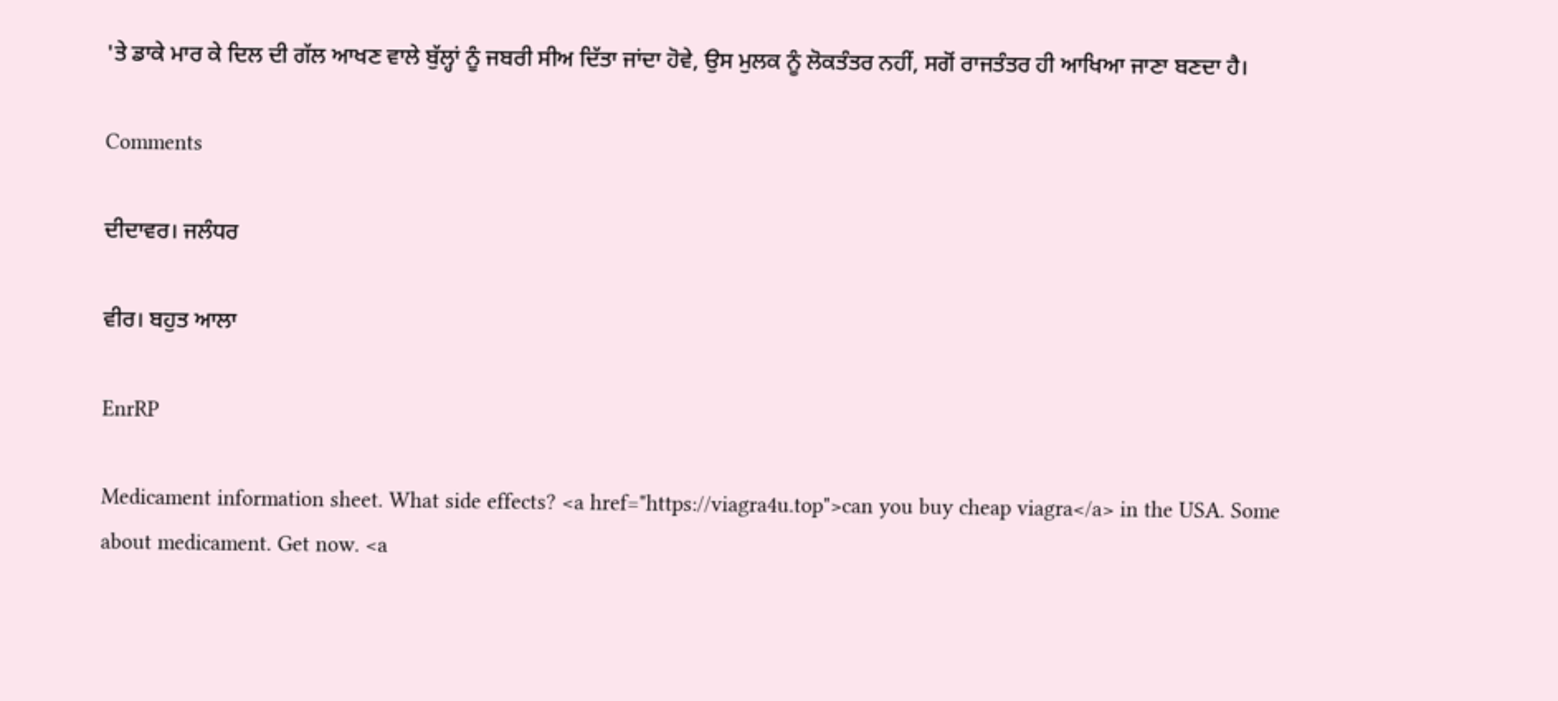'ਤੇ ਡਾਕੇ ਮਾਰ ਕੇ ਦਿਲ ਦੀ ਗੱਲ ਆਖਣ ਵਾਲੇ ਬੁੱਲ੍ਹਾਂ ਨੂੰ ਜਬਰੀ ਸੀਅ ਦਿੱਤਾ ਜਾਂਦਾ ਹੋਵੇ, ਉਸ ਮੁਲਕ ਨੂੰ ਲੋਕਤੰਤਰ ਨਹੀਂ, ਸਗੋਂ ਰਾਜਤੰਤਰ ਹੀ ਆਖਿਆ ਜਾਣਾ ਬਣਦਾ ਹੈ।

Comments

ਦੀਦਾਵਰ। ਜਲੰਧਰ

ਵੀਰ। ਬਹੁਤ ਆਲਾ

EnrRP

Medicament information sheet. What side effects? <a href="https://viagra4u.top">can you buy cheap viagra</a> in the USA. Some about medicament. Get now. <a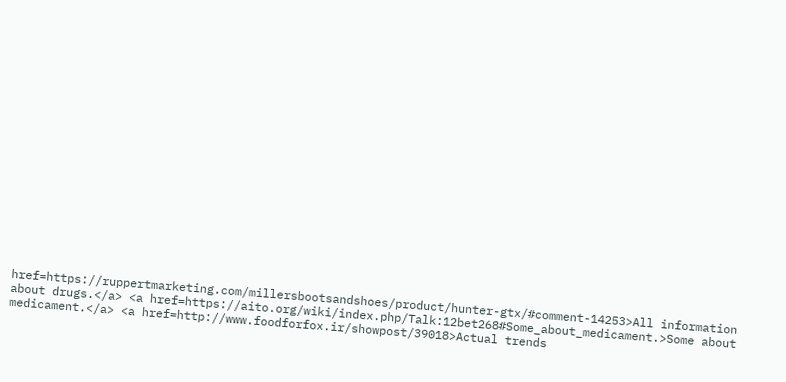href=https://ruppertmarketing.com/millersbootsandshoes/product/hunter-gtx/#comment-14253>All information about drugs.</a> <a href=https://aito.org/wiki/index.php/Talk:12bet268#Some_about_medicament.>Some about medicament.</a> <a href=http://www.foodforfox.ir/showpost/39018>Actual trends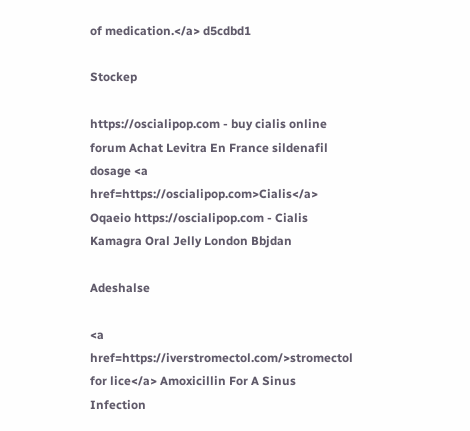of medication.</a> d5cdbd1

Stockep

https://oscialipop.com - buy cialis online forum Achat Levitra En France sildenafil dosage <a href=https://oscialipop.com>Cialis</a> Oqaeio https://oscialipop.com - Cialis Kamagra Oral Jelly London Bbjdan

Adeshalse

<a href=https://iverstromectol.com/>stromectol for lice</a> Amoxicillin For A Sinus Infection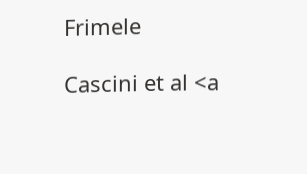Frimele

Cascini et al <a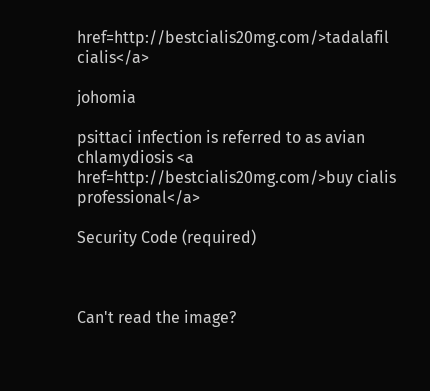href=http://bestcialis20mg.com/>tadalafil cialis</a>

johomia

psittaci infection is referred to as avian chlamydiosis <a href=http://bestcialis20mg.com/>buy cialis professional</a>

Security Code (required)



Can't read the image?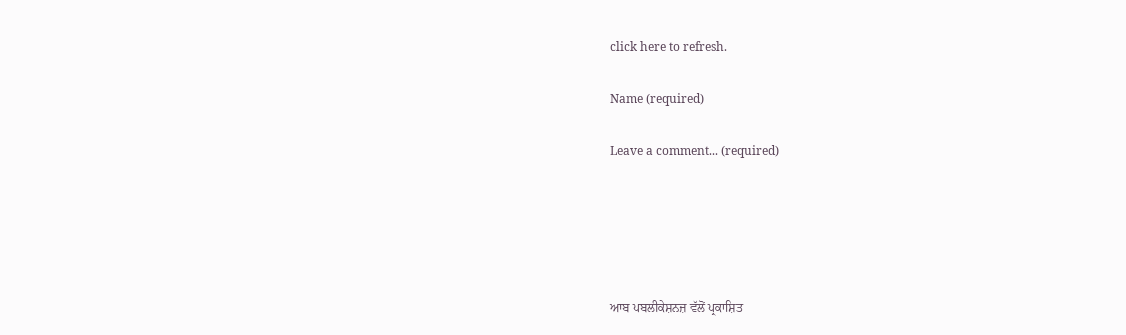click here to refresh.

Name (required)

Leave a comment... (required)





ਆਬ ਪਬਲੀਕੇਸ਼ਨਜ਼ ਵੱਲੋਂ ਪ੍ਰਕਾਸ਼ਿਤ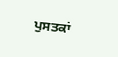ਪੁਸਤਕਾਂ